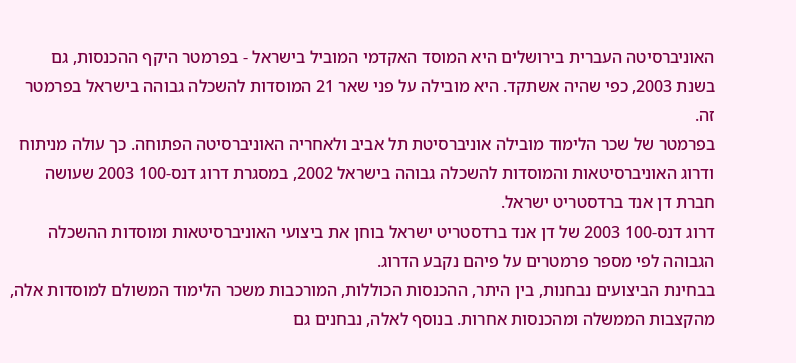האוניברסיטה העברית בירושלים היא המוסד האקדמי המוביל בישראל - בפרמטר היקף ההכנסות, גם בשנת 2003, כפי שהיה אשתקד. היא מובילה על פני שאר 21 המוסדות להשכלה גבוהה בישראל בפרמטר זה.
בפרמטר של שכר הלימוד מובילה אוניברסיטת תל אביב ולאחריה האוניברסיטה הפתוחה. כך עולה מניתוח ודרוג האוניברסיטאות והמוסדות להשכלה גבוהה בישראל 2002, במסגרת דרוג דנס-100 2003 שעושה חברת דן אנד ברדסטריט ישראל.
דרוג דנס-100 2003 של דן אנד ברדסטריט ישראל בוחן את ביצועי האוניברסיטאות ומוסדות ההשכלה הגבוהה לפי מספר פרמטרים על פיהם נקבע הדרוג.
בבחינת הביצועים נבחנות, בין היתר, ההכנסות הכוללות, המורכבות משכר הלימוד המשולם למוסדות אלה, מהקצבות הממשלה ומהכנסות אחרות. בנוסף לאלה, נבחנים גם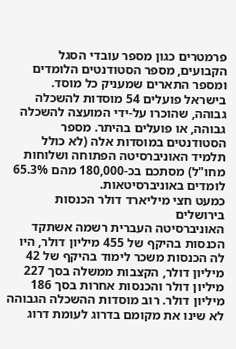פרמטרים כגון מספר עובדי הסגל הקבועים, מספר הסטודנטים הלומדים ומספר התארים שמעניק כל מוסד.
בישראל פועלים 54 מוסדות להשכלה גבוהה, שהוכרו על-ידי המועצה להשכלה גבוהה, או פועלים בהיתר. מספר הסטודנטים במוסדות אלה (לא כולל תלמיד האוניברסיטה הפתוחה ושלוחות מחו"ל) מסתכם בכ-180,000 מהם 65.3% לומדים באוניברסיטאות.
כמעט חצי מיליארד דולר הכנסות בירושלים
האוניברסיטה העברית רשמה אשתקד הכנסות בהיקף של 455 מיליון דולר, היו לה הכנסות משכר לימוד בהיקף של 42 מיליון דולר, הקצבות ממשלה בסך 227 מיליון דולר והכנסות אחרות בסך 186 מיליון דולר. רוב מוסדות ההשכלה הגבוהה לא שינו את מקומם בדרוג לעומת דרוג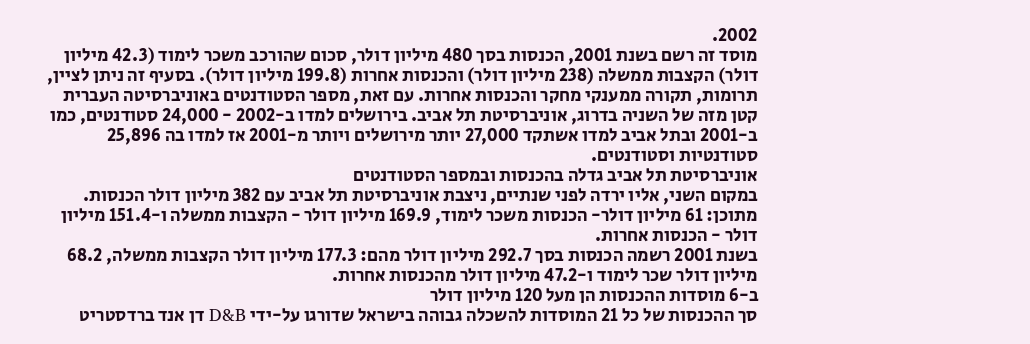2002.
מוסד זה רשם בשנת 2001, הכנסות בסך 480 מיליון דולר, סכום שהורכב משכר לימוד (42.3 מיליון דולר) הקצבות ממשלה (238 מיליון דולר) והכנסות אחרות (199.8 מיליון דולר). בסעיף זה ניתן לציין, תרומות, תקורה ממענקי מחקר והכנסות אחרות. עם זאת, מספר הסטודנטים באוניברסיטה העברית קטן מזה של השניה בדרוג, אוניברסיטת תל אביב. בירושלים למדו ב-2002 - 24,000 סטודנטים, כמו ב-2001 ובתל אביב למדו אשתקד 27,000 יותר מירושלים ויותר מ-2001 אז למדו בה 25,896 סטודנטיות וסטודנטים.
אוניברסיטת תל אביב גדלה בהכנסות ובמספר הסטודנטים
במקום השני, אליו ירדה לפני שנתיים, ניצבת אוניברסיטת תל אביב עם 382 מיליון דולר הכנסות. מתוכן: 61 מיליון דולר- הכנסות משכר לימוד, 169.9 מיליון דולר - הקצבות ממשלה ו-151.4 מיליון דולר - הכנסות אחרות.
בשנת 2001 רשמה הכנסות בסך 292.7 מיליון דולר מהם: 177.3 מיליון דולר הקצבות ממשלה, 68.2 מיליון דולר שכר לימוד ו-47.2 מיליון דולר מהכנסות אחרות.
ב-6 מוסדות ההכנסות הן מעל 120 מיליון דולר
סך ההכנסות של כל 21 המוסדות להשכלה גבוהה בישראל שדורגו על-ידי D&B דן אנד ברדסטריט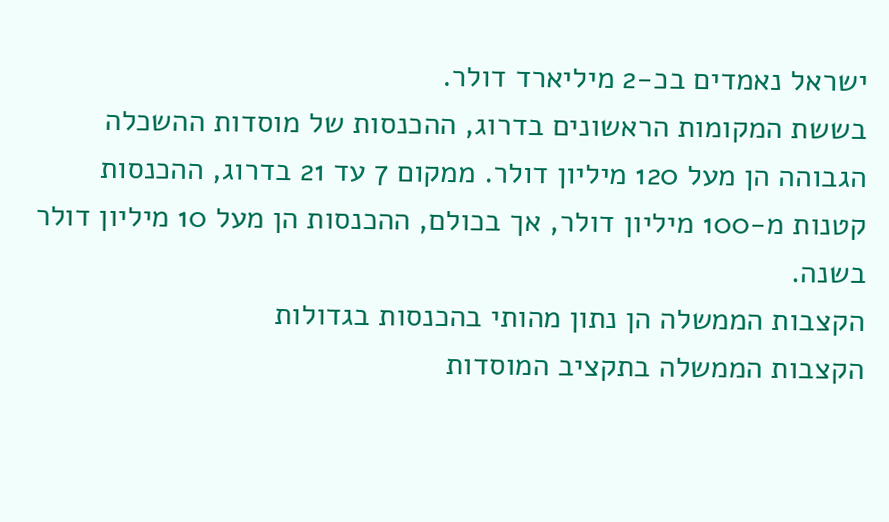ישראל נאמדים בכ-2 מיליארד דולר.
בששת המקומות הראשונים בדרוג, ההכנסות של מוסדות ההשכלה הגבוהה הן מעל 120 מיליון דולר. ממקום 7 עד 21 בדרוג, ההכנסות קטנות מ-100 מיליון דולר, אך בכולם, ההכנסות הן מעל 10 מיליון דולר בשנה.
הקצבות הממשלה הן נתון מהותי בהכנסות בגדולות
הקצבות הממשלה בתקציב המוסדות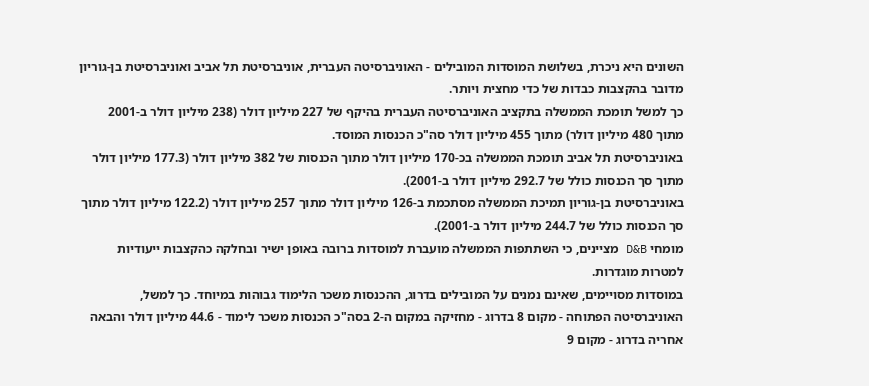השונים היא ניכרת, בשלושת המוסדות המובילים - האוניברסיטה העברית, אוניברסיטת תל אביב ואוניברסיטת בן-גוריון מדובר בהקצבות כבדות של כדי מחצית ויותר.
כך למשל תומכת הממשלה בתקציב האוניברסיטה העברית בהיקף של 227 מיליון דולר (238 מיליון דולר ב-2001 מתוך 480 מיליון דולר) מתוך 455 מיליון דולר סה"כ הכנסות המוסד.
באוניברסיטת תל אביב תומכת הממשלה בכ-170 מיליון דולר מתוך הכנסות של 382 מיליון דולר (177.3 מיליון דולר מתוך סך הכנסות כולל של 292.7 מיליון דולר ב-2001).
באוניברסיטת בן-גוריון תמיכת הממשלה מסתכמת ב-126 מיליון דולר מתוך 257 מיליון דולר (122.2 מיליון דולר מתוך סך הכנסות כולל של 244.7 מיליון דולר ב-2001).
מומחי D&B מציינים, כי השתתפות הממשלה מועברת למוסדות ברובה באופן ישיר ובחלקה כהקצבות ייעודיות למטרות מוגדרות.
במוסדות מסויימים, שאינם נמנים על המובילים בדרוג, ההכנסות משכר הלימוד גבוהות במיוחד. כך למשל, האוניברסיטה הפתוחה - מקום 8 בדרוג - מחזיקה במקום ה-2 בסה"כ הכנסות משכר לימוד - 44.6 מיליון דולר והבאה אחריה בדרוג - מקום 9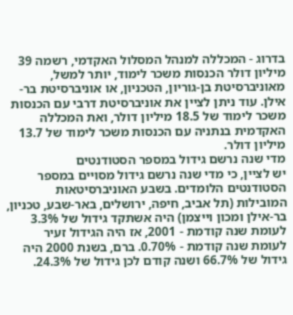בדרוג - המכללה למנהל המסלול האקדמי, רשמה 39 מיליון דולר הכנסות משכר לימוד, יותר למשל, מאוניברסיטת בן-גוריון, הטכניון, או אוניברסיטת בר-אילן. עוד ניתן לציין את אוניברסיטת דרבי עם הכנסות משכר לימוד של 18.5 מיליון דולר, ואת המכללה האקדמית בנתניה עם הכנסות משכר לימוד של 13.7 מיליון דולר.
מדי שנה נרשם גידול במספר הסטודנטים
יש לציין, כי מדי שנה נרשם גידול מסויים במספר הסטודנטים הלומדים. בשבע האוניברסיטאות המובילות (תל אביב, חיפה, ירושלים, באר-שבע, טכניון, בר-אילן ומכון וייצמן) היה אשתקד גידול של 3.3% לעומת שנה קודמת - 2001, אז היה הגידול זעיר לעומת שנה קודמת - 0.70%. ברם, בשנת 2000 היה גידול של 66.7% ושנה קודם לכן גידול של 24.3%.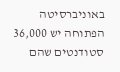באוניברסיטה הפתוחה יש 36,000 סטודנטים שהם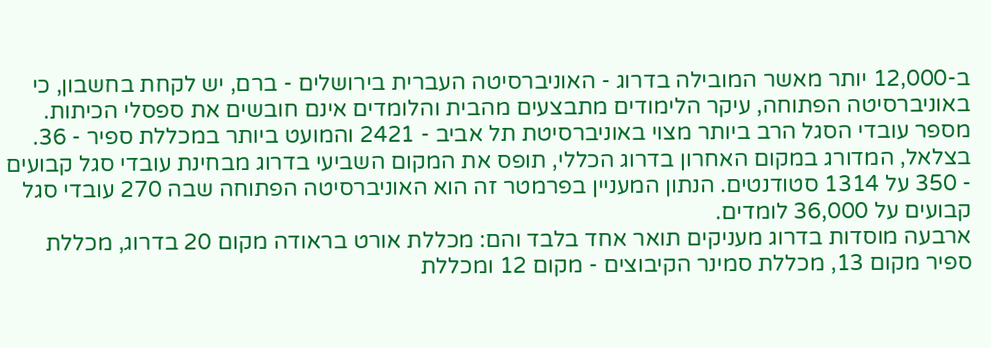ב-12,000 יותר מאשר המובילה בדרוג - האוניברסיטה העברית בירושלים - ברם, יש לקחת בחשבון, כי באוניברסיטה הפתוחה, עיקר הלימודים מתבצעים מהבית והלומדים אינם חובשים את ספסלי הכיתות.
מספר עובדי הסגל הרב ביותר מצוי באוניברסיטת תל אביב - 2421 והמועט ביותר במכללת ספיר - 36.
בצלאל, המדורג במקום האחרון בדרוג הכללי, תופס את המקום השביעי בדרוג מבחינת עובדי סגל קבועים - 350 על 1314 סטודנטים. הנתון המעניין בפרמטר זה הוא האוניברסיטה הפתוחה שבה 270 עובדי סגל קבועים על 36,000 לומדים.
ארבעה מוסדות בדרוג מעניקים תואר אחד בלבד והם: מכללת אורט בראודה מקום 20 בדרוג, מכללת ספיר מקום 13, מכללת סמינר הקיבוצים - מקום 12 ומכללת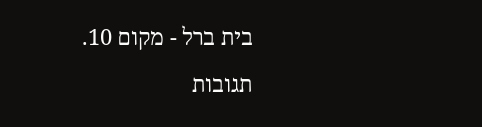בית ברל - מקום 10.
תגובות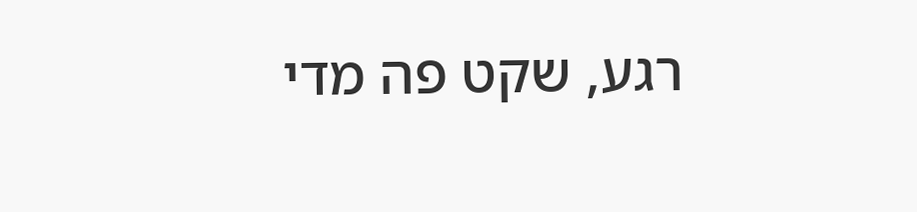רגע, שקט פה מדי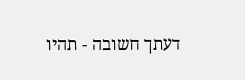דעתך חשובה - תהיו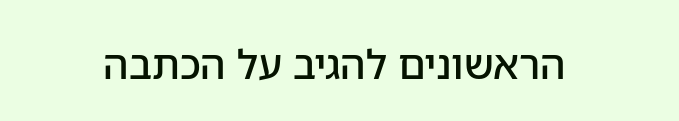הראשונים להגיב על הכתבה